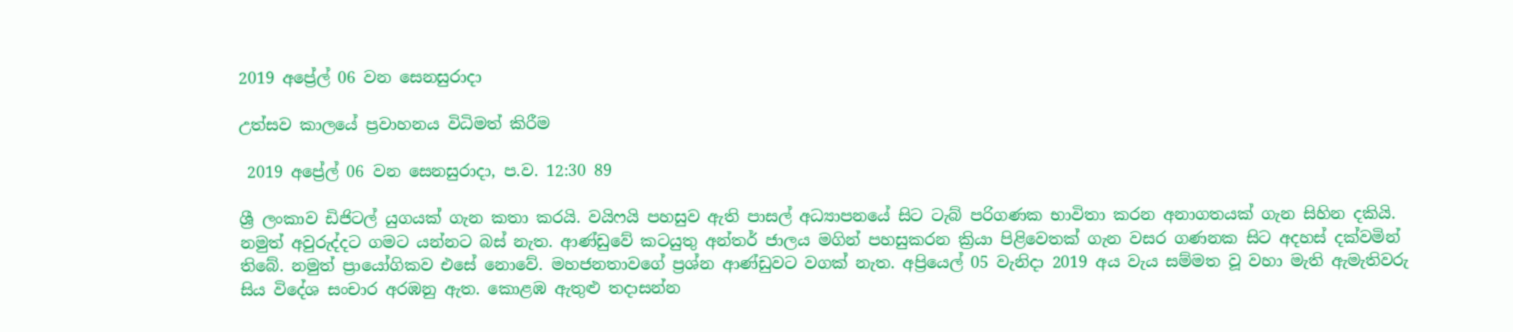2019 අප්‍රේල් 06 වන සෙනසුරාදා

උත්සව කාලයේ ප්‍රවාහනය විධිමත් කිරීම

 2019 අප්‍රේල් 06 වන සෙනසුරාදා, ප.ව. 12:30 89

ශ්‍රී ලංකාව ඩිජිටල් යුගයක් ගැන කතා කරයි. වයිෆයි පහසුව ඇති පාසල් අධ්‍යාපනයේ සිට ටැබ් පරිගණක භාවිතා කරන අනාගතයක් ගැන සිහින දකියි. නමුත් අවුරුද්දට ගමට යන්නට බස් නැත. ආණ්ඩුවේ කටයුතු අන්තර් ජාලය මගින් පහසුකරන ක්‍රියා පිළිවෙතක් ගැන වසර ගණනක සිට අදහස් දක්වමින් තිබේ. නමුත් ප්‍රායෝගිකව එසේ නොවේ. මහජනතාවගේ ප්‍රශ්න ආණ්ඩුවට වගක් නැත. අප්‍රියෙල් 05 වැනිදා 2019 අය වැය සම්මත වූ වහා මැති ඇමැතිවරු සිය විදේශ සංචාර අරඹනු ඇත. කොළඹ ඇතුළු තදාසන්න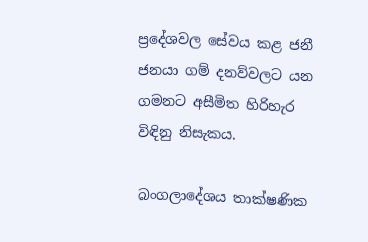ප්‍රදේශවල සේවය කළ ජනී ජනයා ගම් දනව්වලට යන ගමනට අසීමිත හිරිහැර විඳිනු නිසැකය.

බංගලාදේශය තාක්ෂණික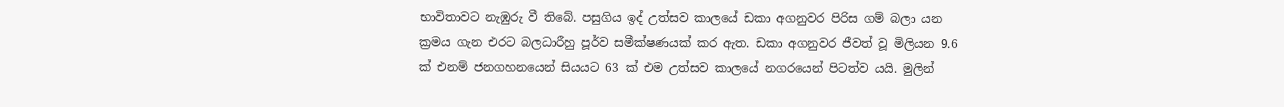භාවිතාවට නැඹුරු වී තිබේ. පසුගිය ඉද් උත්සව කාලයේ ඩකා අගනුවර පිරිස ගම් බලා යන ක්‍රමය ගැන එරට බලධාරීහු පූර්ව සමීක්ෂණයක් කර ඇත. ඩකා අගනුවර ජීවත් වූ මිලියන 9.6 ක් එනම් ජනගහනයෙන් සියයට 63 ක් එම උත්සව කාලයේ නගරයෙන් පිටත්ව යයි. මුලින්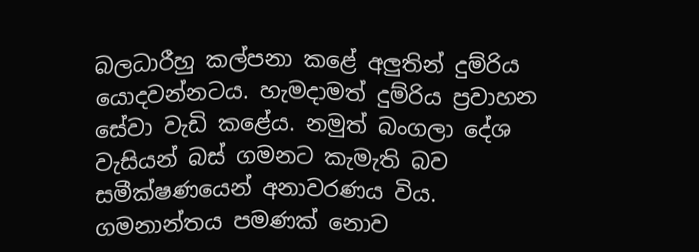බලධාරීහු කල්පනා කළේ අලුතින් දුම්රිය යොදවන්නටය. හැමදාමත් දුම්රිය ප්‍රවාහන සේවා වැඩි කළේය. නමුත් බංගලා දේශ වැසියන් බස් ගමනට කැමැති බව සමීක්ෂණයෙන් අනාවරණය විය. ගමනාන්තය පමණක් නොව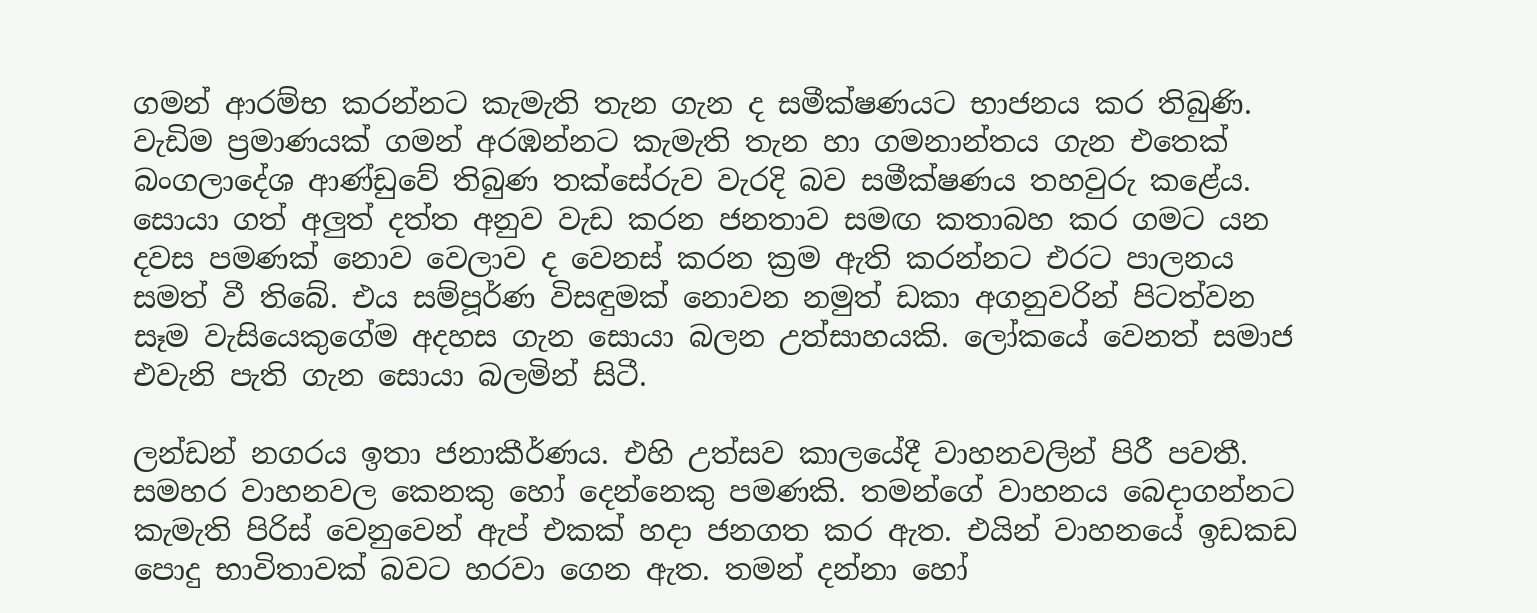ගමන් ආරම්භ කරන්නට කැමැති තැන ගැන ද සමීක්ෂණයට භාජනය කර තිබුණි. වැඩිම ප්‍රමාණයක් ගමන් අරඹන්නට කැමැති තැන හා ගමනාන්තය ගැන එතෙක් බංගලාදේශ ආණ්ඩුවේ තිබුණ තක්සේරුව වැරදි බව සමීක්ෂණය තහවුරු කළේය. සොයා ගත් අලුත් දත්ත අනුව වැඩ කරන ජනතාව සමඟ කතාබහ කර ගමට යන දවස පමණක් නොව වෙලාව ද වෙනස් කරන ක්‍රම ඇති කරන්නට එරට පාලනය සමත් වී තිබේ. එය සම්පූර්ණ විසඳුමක් නොවන නමුත් ඩකා අගනුවරින් පිටත්වන සෑම වැසියෙකුගේම අදහස ගැන සොයා බලන උත්සාහයකි. ලෝකයේ වෙනත් සමාජ එවැනි පැති ගැන සොයා බලමින් සිටී.

ලන්ඩන් නගරය ඉතා ජනාකීර්ණය. එහි උත්සව කාලයේදී වාහනවලින් පිරී පවතී. සමහර වාහනවල කෙනකු හෝ දෙන්නෙකු පමණකි. තමන්ගේ වාහනය බෙදාගන්නට කැමැති පිරිස් වෙනුවෙන් ඇප් එකක් හදා ජනගත කර ඇත. එයින් වාහනයේ ඉඩකඩ පොදු භාවිතාවක් බවට හරවා ගෙන ඇත. තමන් දන්නා හෝ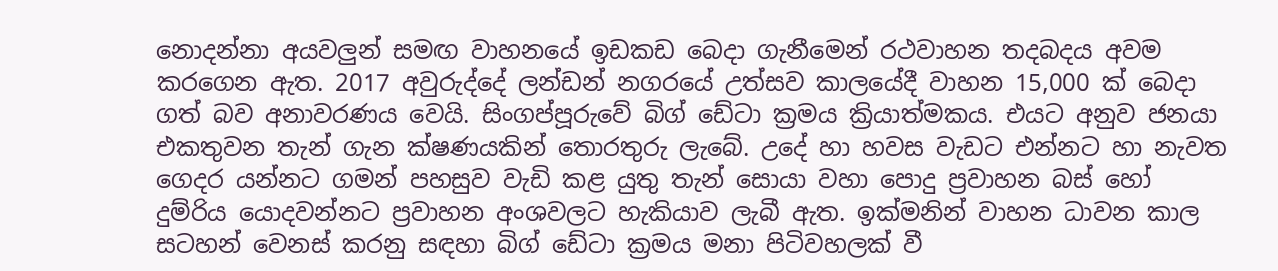නොදන්නා අයවලුන් සමඟ වාහනයේ ඉඩකඩ බෙදා ගැනීමෙන් රථවාහන තදබදය අවම කරගෙන ඇත. 2017 අවුරුද්දේ ලන්ඩන් නගරයේ උත්සව කාලයේදී වාහන 15,000 ක් බෙදා ගත් බව අනාවරණය වෙයි. සිංගප්පූරුවේ බිග් ඩේටා ක්‍රමය ක්‍රියාත්මකය. එයට අනුව ජනයා එකතුවන තැන් ගැන ක්ෂණයකින් තොරතුරු ලැබේ. උදේ හා හවස වැඩට එන්නට හා නැවත ගෙදර යන්නට ගමන් පහසුව වැඩි කළ යුතු තැන් සොයා වහා පොදු ප්‍රවාහන බස් හෝ දුම්රිය යොදවන්නට ප්‍රවාහන අංශවලට හැකියාව ලැබී ඇත. ඉක්මනින් වාහන ධාවන කාල සටහන් වෙනස් කරනු සඳහා බිග් ඩේටා ක්‍රමය මනා පිටිවහලක් වී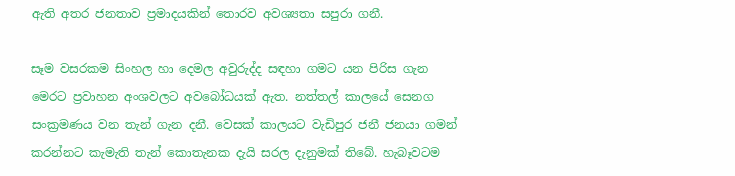ඇති අතර ජනතාව ප්‍රමාදයකින් තොරව අවශ්‍යතා සපුරා ගනී.

සෑම වසරකම සිංහල හා දෙමල අවුරුද්ද සඳහා ගමට යන පිරිස ගැන මෙරට ප්‍රවාහන අංශවලට අවබෝධයක් ඇත. නත්තල් කාලයේ සෙනග සංක්‍රමණය වන තැන් ගැන දනී. වෙසක් කාලයට වැඩිපුර ජනී ජනයා ගමන් කරන්නට කැමැති තැන් කොතැනක දැයි සරල දැනුමක් තිබේ. හැබෑවටම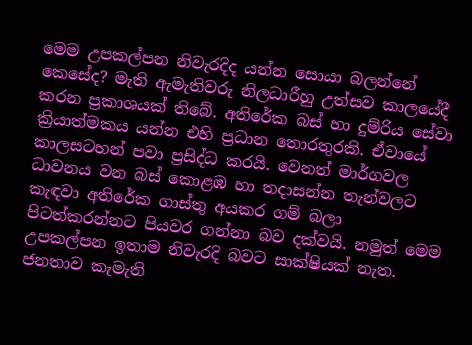මෙම උපකල්පන නිවැරදිද යන්න සොයා බලන්නේ කෙසේද? මැති ඇමැතිවරු නිලධාරීහු උත්සව කාලයේදී කරන ප්‍රකාශයක් තිබේ. අතිරේක බස් හා දුම්රිය සේවා ක්‍රියාත්මකය යන්න එහි ප්‍රධාන තොරතුරකි. ඒවායේ කාලසටහන් පවා ප්‍රසිද්ධ කරයි. වෙනත් මාර්ගවල ධාවනය වන බස් කොළඹ හා තදාසන්න තැන්වලට කැඳවා අතිරේක ගාස්තු අයකර ගම් බලා පිටත්කරන්නට පියවර ගන්නා බව දක්වයි. නමුත් මෙම උපකල්පන ඉතාම නිවැරදි බවට සාක්ෂියක් නැත. ජනතාව කැමැති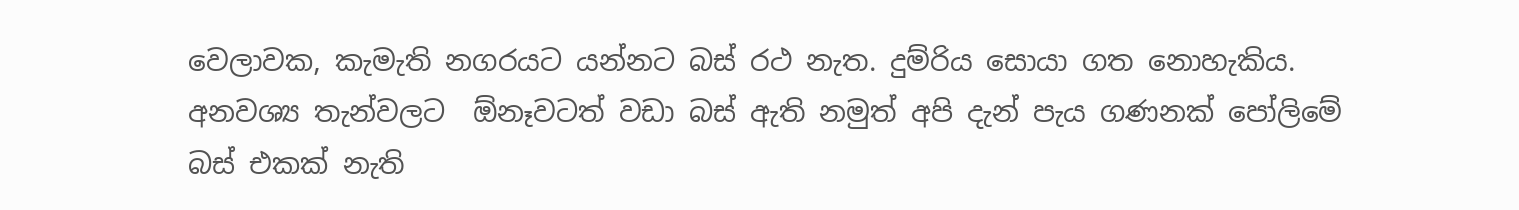වෙලාවක, කැමැති නගරයට යන්නට බස් රථ නැත. දුම්රිය සොයා ගත නොහැකිය. අනවශ්‍ය තැන්වලට  ඕනෑවටත් වඩා බස් ඇති නමුත් අපි දැන් පැය ගණනක් පෝලිමේ බස් එකක් නැති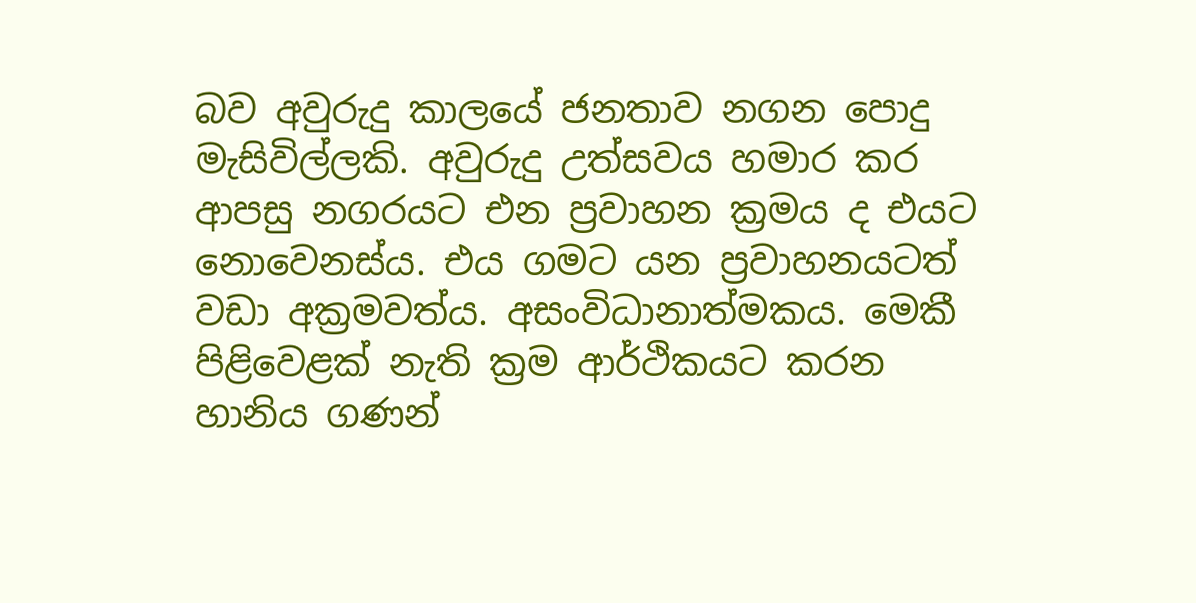බව අවුරුදු කාලයේ ජනතාව නගන පොදු මැසිවිල්ලකි. අවුරුදු උත්සවය හමාර කර ආපසු නගරයට එන ප්‍රවාහන ක්‍රමය ද එයට නොවෙනස්ය. එය ගමට යන ප්‍රවාහනයටත් වඩා අක්‍රමවත්ය. අසංවිධානාත්මකය. මෙකී පිළිවෙළක් නැති ක්‍රම ආර්ථිකයට කරන හානිය ගණන්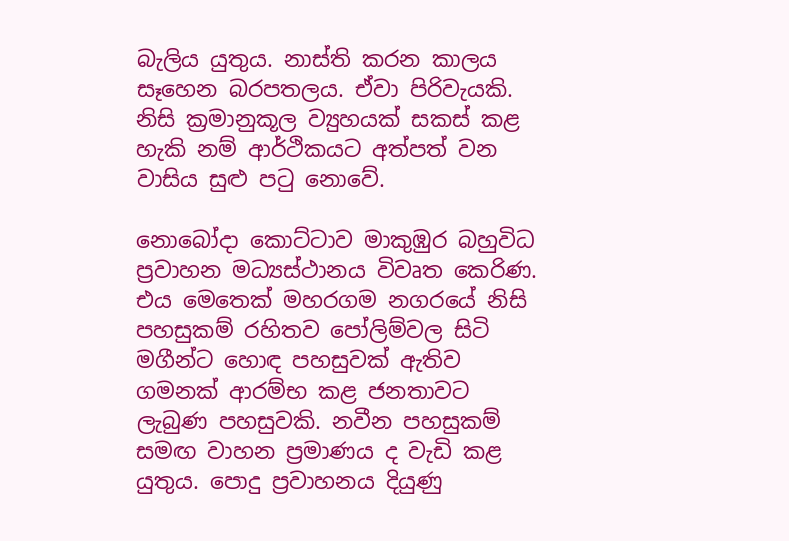බැලිය යුතුය. නාස්ති කරන කාලය සෑහෙන බරපතලය. ඒවා පිරිවැයකි. නිසි ක්‍රමානුකූල ව්‍යුහයක් සකස් කළ හැකි නම් ආර්ථිකයට අත්පත් වන වාසිය සුළු පටු නොවේ.

නොබෝදා කොට්ටාව මාකුඹුර බහුවිධ ප්‍රවාහන මධ්‍යස්ථානය විවෘත කෙරිණ. එය මෙතෙක් මහරගම නගරයේ නිසි  පහසුකම් රහිතව පෝලිම්වල සිටි මගීන්ට හොඳ පහසුවක් ඇතිව ගමනක් ආරම්භ කළ ජනතාවට ලැබුණ පහසුවකි. නවීන පහසුකම් සමඟ වාහන ප්‍රමාණය ද වැඩි කළ යුතුය. පොදු ප්‍රවාහනය දියුණු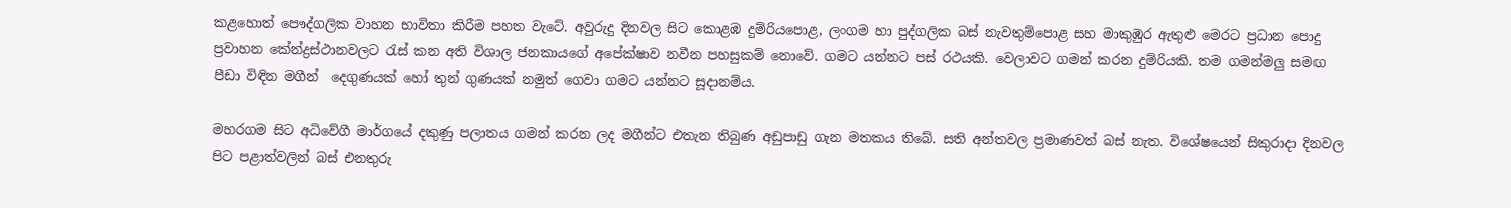කළහොත් පෞද්ගලික වාහන භාවිතා කිරීම පහත වැටේ. අවුරුදු දිනවල සිට කොළඹ දුම්රියපොළ, ලංගම හා පුද්ගලික බස් නැවතුම්පොළ සහ මාකුඹුර ඇතුළු මෙරට ප්‍රධාන පොදු ප්‍රවාහන කේන්ද්‍රස්ථානවලට රැස් කන අති විශාල ජනකායගේ අපේක්ෂාව නවීන පහසුකම් නොවේ. ගමට යන්නට පස් රථයකි. වෙලාවට ගමන් කරන දුම්රියකි. තම ගමන්මලු සමඟ පීඩා විඳින මගීන්  දෙගුණයක් හෝ තුන් ගුණයක් නමුත් ගෙවා ගමට යන්නට සූදානම්ය.

මහරගම සිට අධිවේගී මාර්ගයේ දකුණු පලාතය ගමන් කරන ලද මගීන්ට එතැන තිබුණ අඩුපාඩු ගැන මතකය තිබේ. සති අන්තවල ප්‍රමාණවත් බස් නැත. විශේෂයෙන් සිකුරාදා දිනවල පිට පළාත්වලින් බස් එනතුරු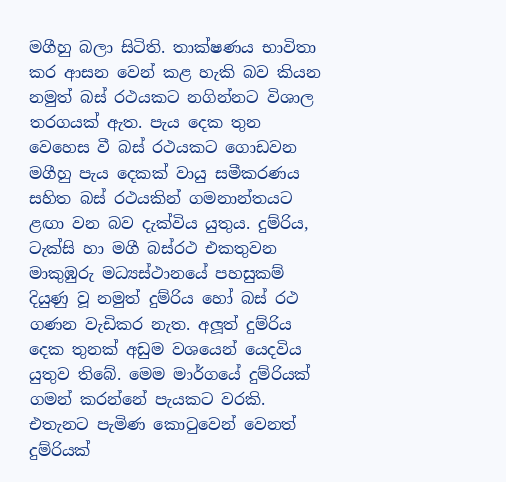මගීහු බලා සිටිති. තාක්ෂණය භාවිතා කර ආසන වෙන් කළ හැකි බව කියන නමුත් බස් රථයකට නගින්නට විශාල තරගයක් ඇත. පැය දෙක තුන වෙහෙස වී බස් රථයකට ගොඩවන මගීහු පැය දෙකක් වායු සමීකරණය සහිත බස් රථයකින් ගමනාන්තයට ළඟා වන බව දැක්විය යුතුය. දුම්රිය, ටැක්සි හා මගී බස්රථ එකතුවන මාකුඹුරු මධ්‍යස්ථානයේ පහසුකම් දියුණු වූ නමුත් දුම්රිය හෝ බස් රථ ගණන වැඩිකර නැත. අලූත් දුම්රිය දෙක තුනක් අඩුම වශයෙන් යෙදවිය යුතුව තිබේ. මෙම මාර්ගයේ දුම්රියක් ගමන් කරන්නේ පැයකට වරකි. එතැනට පැමිණ කොටුවෙන් වෙනත් දුම්රියක්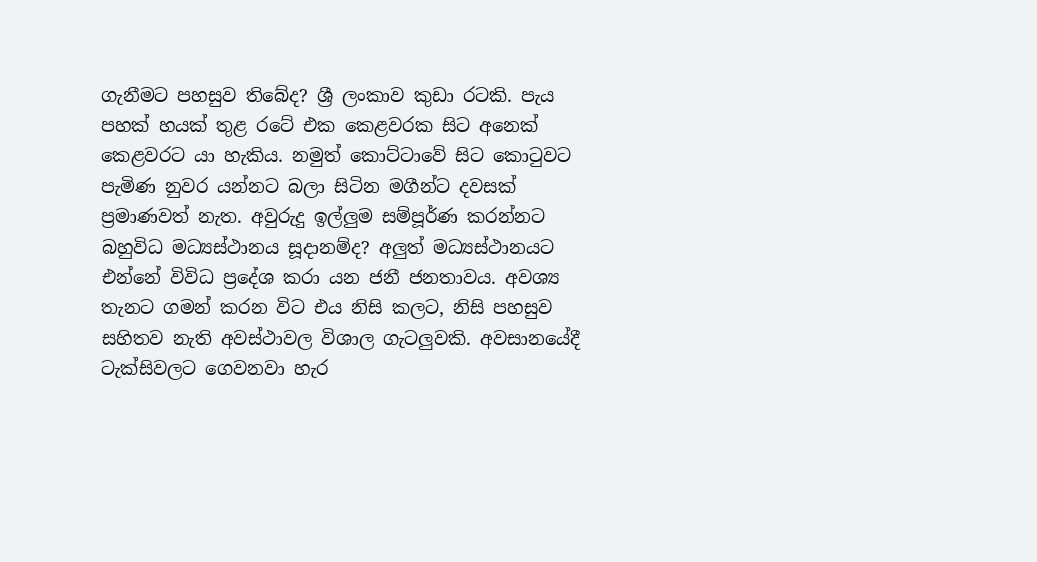ගැනීමට පහසුව තිබේද? ශ්‍රී ලංකාව කුඩා රටකි. පැය පහක් හයක් තුළ රටේ එක කෙළවරක සිට අනෙක් කෙළවරට යා හැකිය. නමුත් කොට්ටාවේ සිට කොටුවට පැමිණ නුවර යන්නට බලා සිටින මගීන්ට දවසක් ප්‍රමාණවත් නැත. අවුරුදු ඉල්ලුම සම්පූර්ණ කරන්නට බහුවිධ මධ්‍යස්ථානය සූදානම්ද? අලුත් මධ්‍යස්ථානයට එන්නේ විවිධ ප්‍රදේශ කරා යන ජනී ජනතාවය. අවශ්‍ය තැනට ගමන් කරන විට එය නිසි කලට, නිසි පහසුව සහිතව නැති අවස්ථාවල විශාල ගැටලුවකි. අවසානයේදී ටැක්සිවලට ගෙවනවා හැර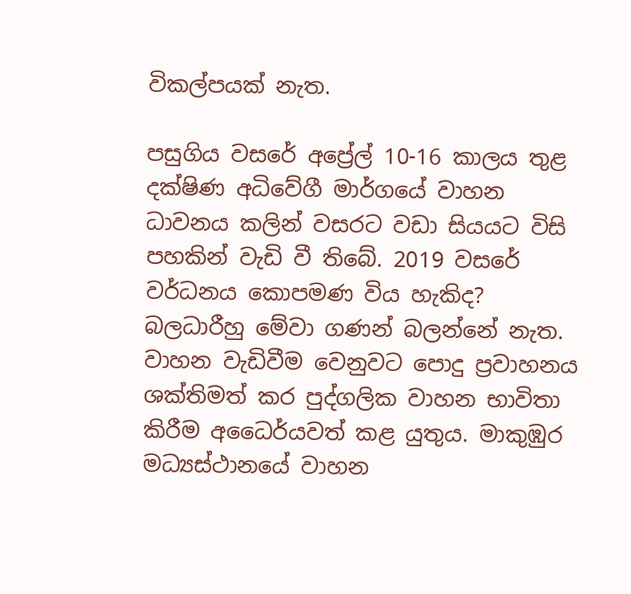විකල්පයක් නැත.

පසුගිය වසරේ අප්‍රේල් 10-16 කාලය තුළ දක්ෂිණ අධිවේගී මාර්ගයේ වාහන ධාවනය කලින් වසරට වඩා සියයට විසි පහකින් වැඩි වී තිබේ. 2019 වසරේ වර්ධනය කොපමණ විය හැකිද? බලධාරීහු මේවා ගණන් බලන්නේ නැත. වාහන වැඩිවීම වෙනුවට පොදු ප්‍රවාහනය ශක්තිමත් කර පුද්ගලික වාහන භාවිතා කිරීම අධෛර්යවත් කළ යුතුය. මාකුඹුර මධ්‍යස්ථානයේ වාහන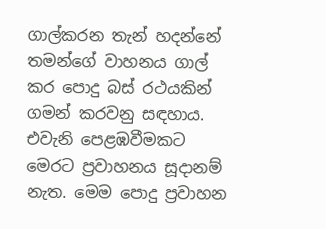ගාල්කරන තැන් හදන්නේ තමන්ගේ වාහනය ගාල් කර පොදු බස් රථයකින් ගමන් කරවනු සඳහාය. එවැනි පෙළඹවීමකට මෙරට ප්‍රවාහනය සූදානම් නැත. මෙම පොදු ප්‍රවාහන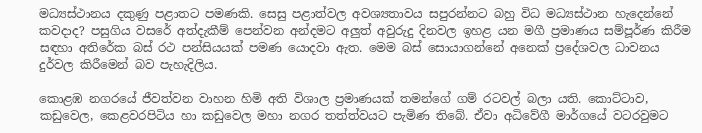මධ්‍යස්ථානය දකුණු පළාතට පමණකි. සෙසු පළාත්වල අවශ්‍යතාවය සපුරන්නට බහු විධ මධ්‍යස්ථාන හැදෙන්නේ කවදාද? පසුගිය වසරේ අත්දැකීම් පෙන්වන අන්දමට අලුත් අවුරුදු දිනවල ඉහළ යන මගී ප්‍රමාණය සම්පූර්ණ කිරීම සඳහා අතිරේක බස් රථ පන්සියයක් පමණ යොදවා ඇත. මෙම බස් සොයාගන්නේ අනෙක් ප්‍රදේශවල ධාවනය දුර්වල කිරීමෙන් බව පැහැදිලිය.

කොළඹ නගරයේ ජීවත්වන වාහන හිමි අති විශාල ප්‍රමාණයක් තමන්ගේ ගම් රටවල් බලා යති. කොට්ටාව, කඩුවෙල, කෙළවරපිටිය හා කඩුවෙල මහා නගර තත්ත්වයට පැමිණ තිබේ. ඒවා අධිවේගී මාර්ගයේ වටරවුමට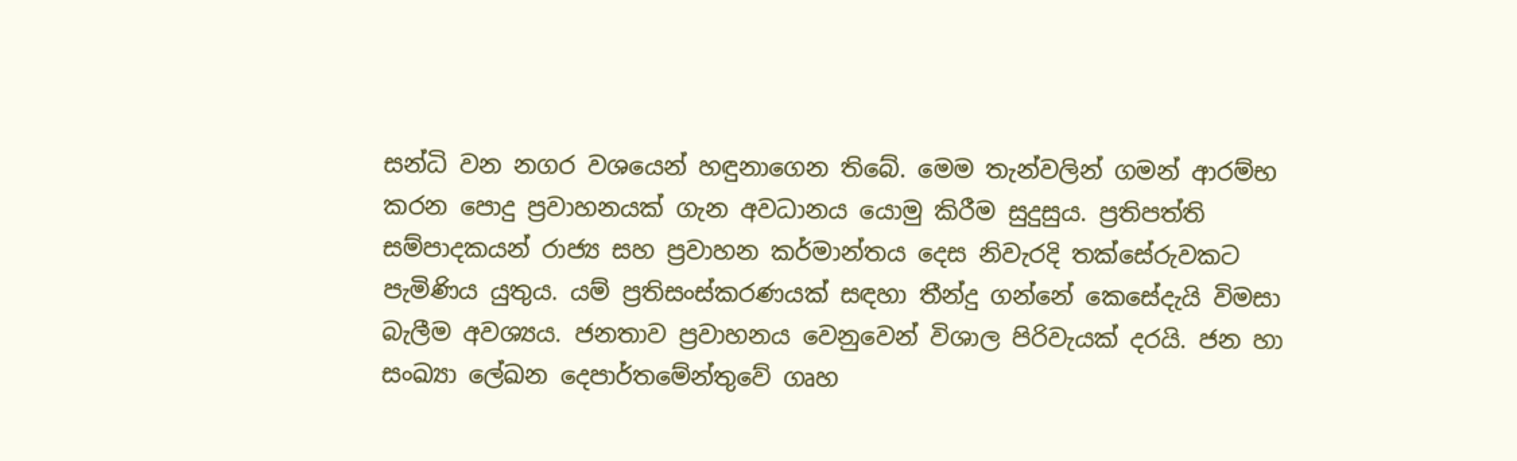සන්ධි වන නගර වශයෙන් හඳුනාගෙන තිබේ. මෙම තැන්වලින් ගමන් ආරම්භ කරන පොදු ප්‍රවාහනයක් ගැන අවධානය යොමු කිරීම සුදුසුය. ප්‍රතිපත්ති සම්පාදකයන් රාජ්‍ය සහ ප්‍රවාහන කර්මාන්තය දෙස නිවැරදි තක්සේරුවකට පැමිණිය යුතුය. යම් ප්‍රතිසංස්කරණයක් සඳහා තීන්දු ගන්නේ කෙසේදැයි විමසා බැලීම අවශ්‍යය. ජනතාව ප්‍රවාහනය වෙනුවෙන් විශාල පිරිවැයක් දරයි. ජන හා සංඛ්‍යා ලේඛන දෙපාර්තමේන්තුවේ ගෘහ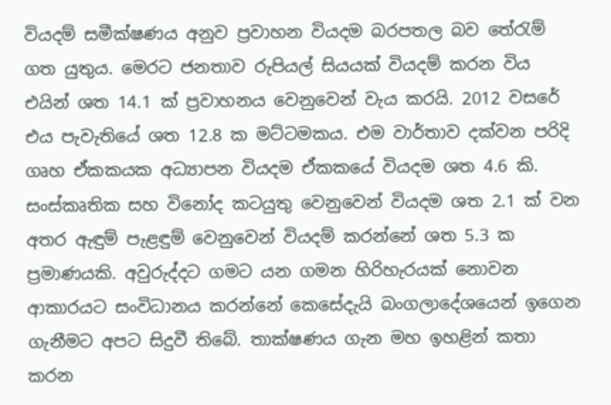වියදම් සමීක්ෂණය අනුව ප්‍රවාහන වියදම බරපතල බව තේරැම් ගත යුතුය. මෙරට ජනතාව රුපියල් සියයක් වියදම් කරන විය එයින් ශත 14.1 ක් ප්‍රවාහනය වෙනුවෙන් වැය කරයි. 2012 වසරේ එය පැවැතියේ ශත 12.8 ක මට්ටමකය. එම වාර්තාව දක්වන පරිදි ගෘහ ඒකකයක අධ්‍යාපන වියදම ඒකකයේ වියදම ශත 4.6 කි. සංස්කෘතික සහ විනෝද කටයුතු වෙනුවෙන් වියදම ශත 2.1 ක් වන අතර ඇඳුම් පැළඳුම් වෙනුවෙන් වියදම් කරන්නේ ශත 5.3 ක ප්‍රමාණයකි. අවුරුද්දට ගමට යන ගමන හිරිහැරයක් නොවන ආකාරයට සංවිධානය කරන්නේ කෙසේදැයි බංගලාදේශයෙන් ඉගෙන ගැනීමට අපට සිදුවී තිබේ. තාක්ෂණය ගැන මහ ඉහළින් කතා කරන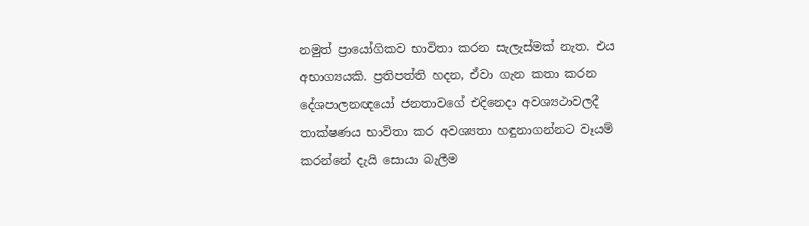නමුත් ප්‍රායෝගිකව භාවිතා කරන සැලැස්මක් නැත. එය අභාග්‍යයකි. ප්‍රතිපත්ති හදන, ඒවා ගැන කතා කරන දේශපාලනඥයෝ ජනතාවගේ එදිනෙදා අවශ්‍යථාවලදී තාක්ෂණය භාවිතා කර අවශ්‍යතා හඳුනාගන්නට වෑයම් කරන්නේ දැයි සොයා බැලීම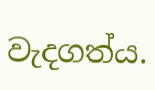වැදගත්ය.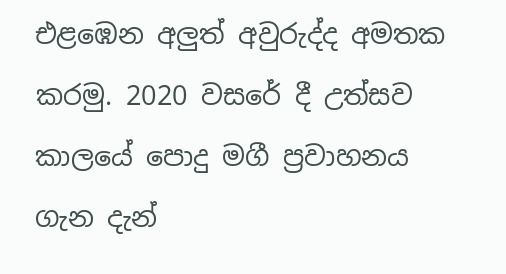එළඹෙන අලුත් අවුරුද්ද අමතක කරමු. 2020 වසරේ දී උත්සව කාලයේ පොදු මගී ප්‍රවාහනය ගැන දැන්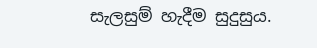සැලසුම් හැදීම සුදුසුය.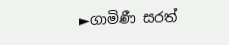►ගාමිණී සරත්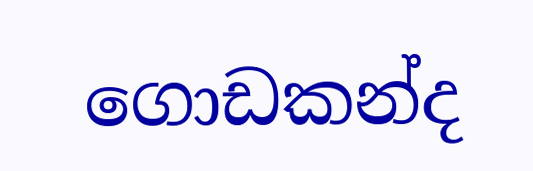ගොඩකන්ද